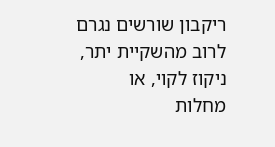ריקבון שורשים נגרם לרוב מהשקיית יתר, ניקוז לקוי, או מחלות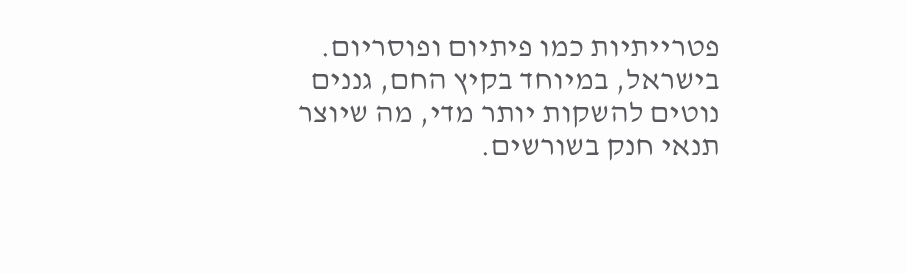פטרייתיות כמו פיתיום ופוסריום. בישראל, במיוחד בקיץ החם, גננים נוטים להשקות יותר מדי, מה שיוצר תנאי חנק בשורשים.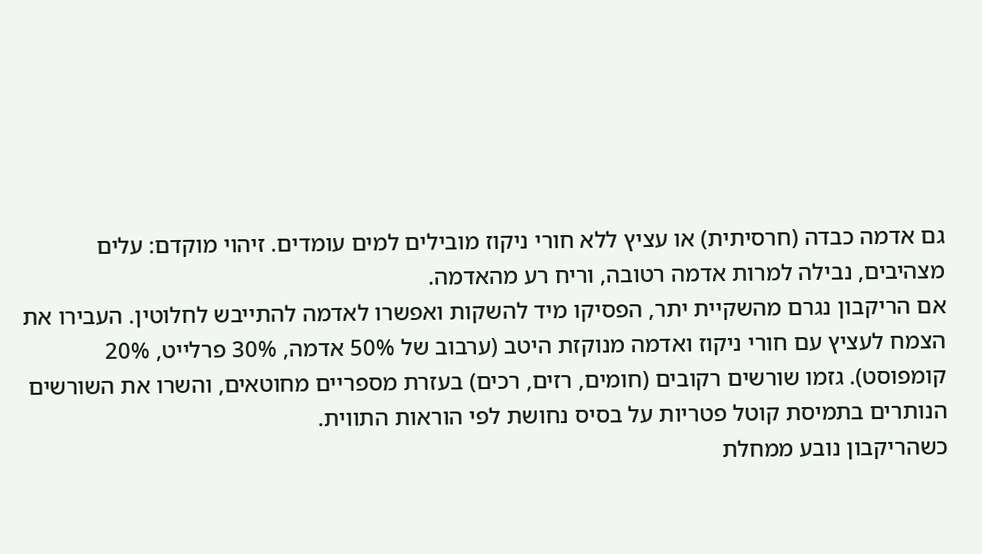גם אדמה כבדה (חרסיתית) או עציץ ללא חורי ניקוז מובילים למים עומדים. זיהוי מוקדם: עלים מצהיבים, נבילה למרות אדמה רטובה, וריח רע מהאדמה.
אם הריקבון נגרם מהשקיית יתר, הפסיקו מיד להשקות ואפשרו לאדמה להתייבש לחלוטין. העבירו את הצמח לעציץ עם חורי ניקוז ואדמה מנוקזת היטב (ערבוב של 50% אדמה, 30% פרלייט, 20% קומפוסט). גזמו שורשים רקובים (חומים, רזים, רכים) בעזרת מספריים מחוטאים, והשרו את השורשים הנותרים בתמיסת קוטל פטריות על בסיס נחושת לפי הוראות התווית.
כשהריקבון נובע ממחלת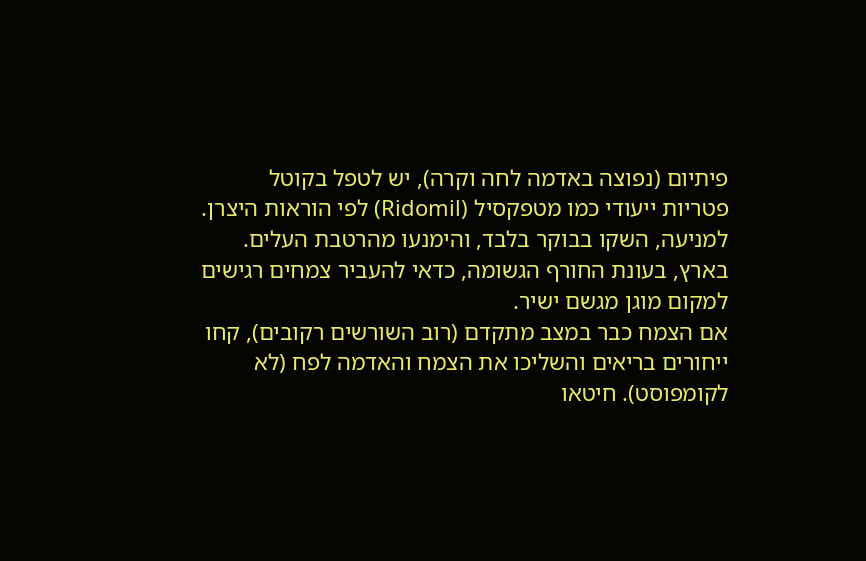פיתיום (נפוצה באדמה לחה וקרה), יש לטפל בקוטל פטריות ייעודי כמו מטפקסיל (Ridomil) לפי הוראות היצרן. למניעה, השקו בבוקר בלבד, והימנעו מהרטבת העלים. בארץ, בעונת החורף הגשומה, כדאי להעביר צמחים רגישים למקום מוגן מגשם ישיר.
אם הצמח כבר במצב מתקדם (רוב השורשים רקובים), קחו ייחורים בריאים והשליכו את הצמח והאדמה לפח (לא לקומפוסט). חיטאו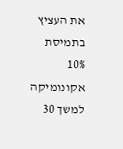את העציץ בתמיסת 10% אקונומיקה למשך 30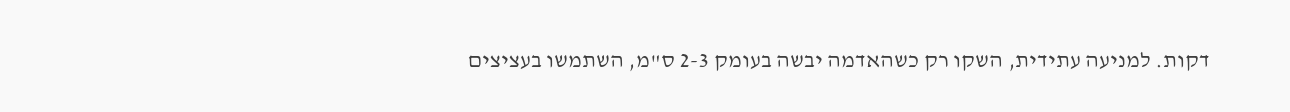דקות. למניעה עתידית, השקו רק כשהאדמה יבשה בעומק 2-3 ס"מ, השתמשו בעציצים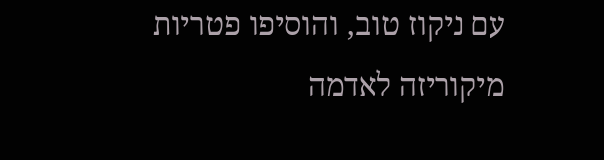עם ניקוז טוב, והוסיפו פטריות מיקוריזה לאדמה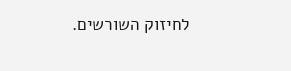לחיזוק השורשים.